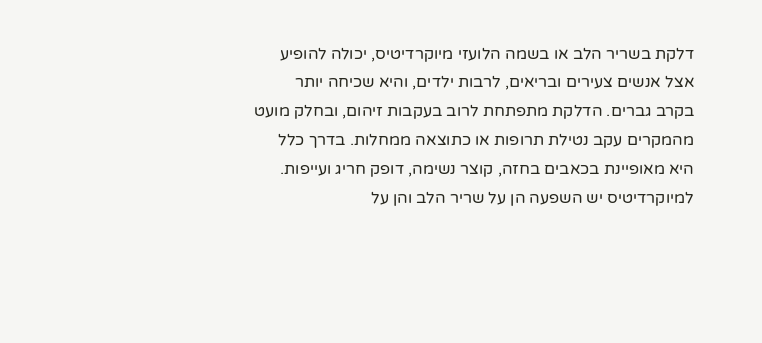דלקת בשריר הלב או בשמה הלועזי מיוקרדיטיס, יכולה להופיע אצל אנשים צעירים ובריאים, לרבות ילדים, והיא שכיחה יותר בקרב גברים. הדלקת מתפתחת לרוב בעקבות זיהום, ובחלק מועט מהמקרים עקב נטילת תרופות או כתוצאה ממחלות. בדרך כלל היא מאופיינת בכאבים בחזה, קוצר נשימה, דופק חריג ועייפות. למיוקרדיטיס יש השפעה הן על שריר הלב והן על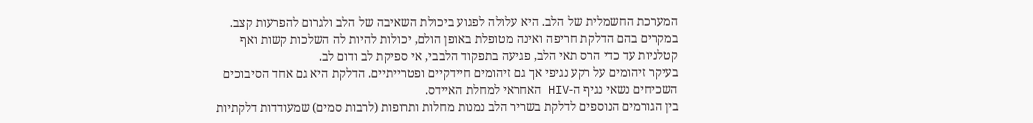המערכת החשמלית של הלב. היא עלולה לפגוע ביכולת השאיבה של הלב ולגרום להפרעות קצב. במקרים בהם הדלקת חריפה ואינה מטופלת באופן הולם, יכולות להיות לה השלכות קשות ואף קטלניות עד כדי הרס תאי הלב, פגיעה בתפקוד הלבבי, אי ספיקת לב ודום לב.
בעיקר זיהומים על רקע נגיפי אך גם זיהומים חיידקיים ופטרייתיים. הדלקת היא גם אחד הסיבוכים השכיחים נשאי נגיף ה-HIV האחראי למחלת האיידס.
בין הגורמים הנוספים לדלקת בשריר הלב נמנות מחלות ותרופות (לרבות סמים) שמעודדות דלקתיות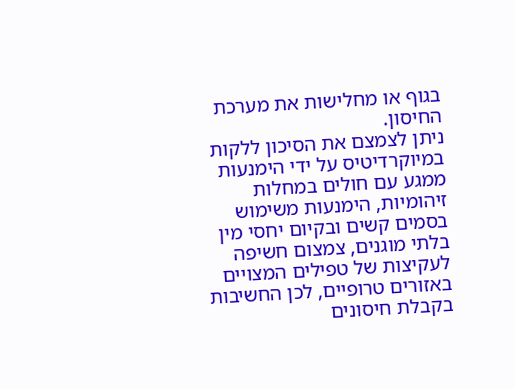בגוף או מחלישות את מערכת החיסון.
ניתן לצמצם את הסיכון ללקות במיוקרדיטיס על ידי הימנעות ממגע עם חולים במחלות זיהומיות, הימנעות משימוש בסמים קשים ובקיום יחסי מין בלתי מוגנים, צמצום חשיפה לעקיצות של טפילים המצויים באזורים טרופיים, לכן החשיבות בקבלת חיסונים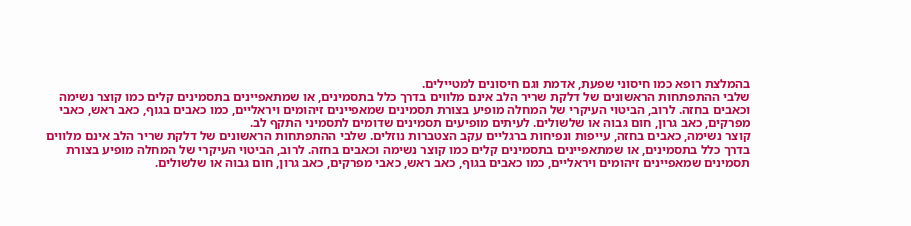בהמלצת רופא כמו חיסוני שפעת, אדמת וגם חיסונים למטיילים.
שלבי ההתפתחות הראשונים של דלקת שריר הלב אינם מלווים בדרך כלל בתסמינים, או שמתאפיינים בתסמינים קלים כמו קוצר נשימה וכאבים בחזה. לרוב, הביטוי העיקרי של המחלה מופיע בצורת תסמינים שמאפיינים זיהומים ויראליים, כמו כאבים בגוף, כאב ראש, כאבי מפרקים, כאב גרון, חום גבוה או שלשולים. לעיתים מופיעים תסמינים שדומים לתסמיני התקף לב.
קוצר נשימה, כאבים בחזה, עייפות ונפיחות ברגליים עקב הצטברות נוזלים. שלבי ההתפתחות הראשונים של דלקת שריר הלב אינם מלווים בדרך כלל בתסמינים, או שמתאפיינים בתסמינים קלים כמו קוצר נשימה וכאבים בחזה. לרוב, הביטוי העיקרי של המחלה מופיע בצורת תסמינים שמאפיינים זיהומים ויראליים, כמו כאבים בגוף, כאב ראש, כאבי מפרקים, כאב גרון, חום גבוה או שלשולים.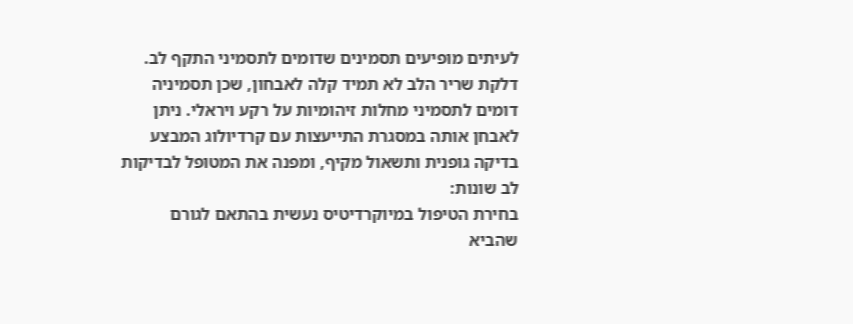לעיתים מופיעים תסמינים שדומים לתסמיני התקף לב.
דלקת שריר הלב לא תמיד קלה לאבחון, שכן תסמיניה דומים לתסמיני מחלות זיהומיות על רקע ויראלי. ניתן לאבחן אותה במסגרת התייעצות עם קרדיולוג המבצע בדיקה גופנית ותשאול מקיף, ומפנה את המטופל לבדיקות לב שונות:
בחירת הטיפול במיוקרדיטיס נעשית בהתאם לגורם שהביא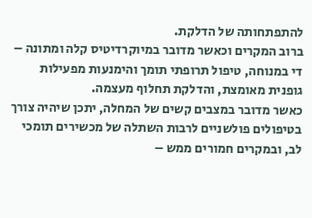להתפתחותה של הדלקת.
ברוב המקרים וכאשר מדובר במיוקרדיטיס קלה ומתונה – די במנוחה, טיפול תרופתי תומך והימנעות מפעילות גופנית מאומצת, והדלקת תחלוף מעצמה.
כאשר מדובר במצבים קשים של המחלה, יתכן שיהיה צורך בטיפולים פולשניים לרבות השתלה של מכשירים תומכי לב, ובמקרים חמורים ממש –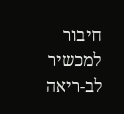חיבור למכשיר לב-ריאה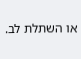או השתלת לב.